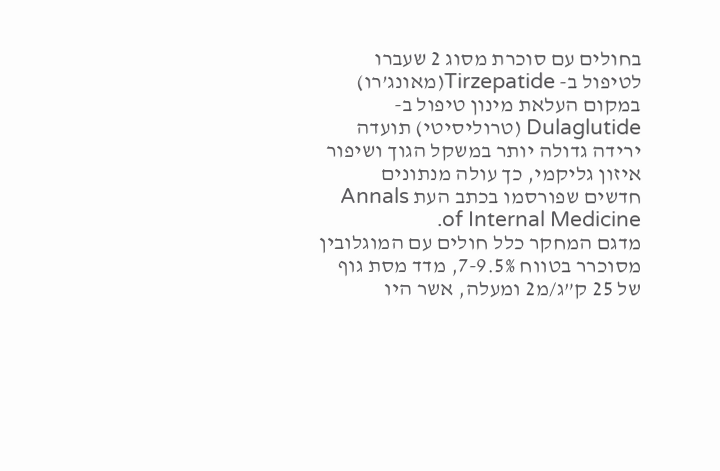בחולים עם סוכרת מסוג 2 שעברו לטיפול ב- Tirzepatide(מאונג’רו) במקום העלאת מינון טיפול ב-Dulaglutide (טרוליסיטי) תועדה ירידה גדולה יותר במשקל הגוך ושיפור איזון גליקמי, כך עולה מנתונים חדשים שפורסמו בכתב העת Annals of Internal Medicine.
מדגם המחקר כלל חולים עם המוגלובין מסוכרר בטווח 7-9.5%, מדד מסת גוף של 25 ק”ג/מ2 ומעלה, אשר היו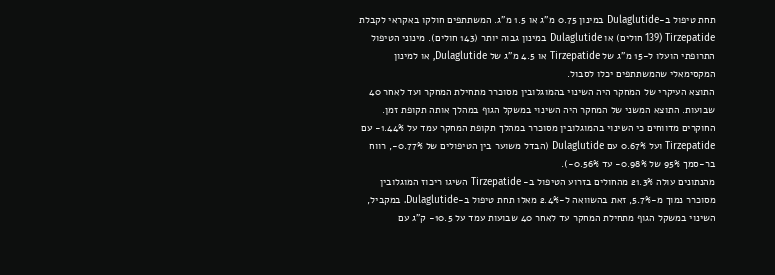תחת טיפול ב-Dulaglutide במינון 0.75 מ”ג או 1.5 מ”ג. המשתתפים חולקו באקראי לקבלת Tirzepatide (139 חולים) או Dulaglutide במינון גבוה יותר (143 חולים). מינוני הטיפול התרופתי הועלו ל-15 מ”ג של Tirzepatide או 4.5 מ”ג של Dulaglutide, או למינון המקסימאלי שהמשתתפים יכלו לסבול.
התוצא העיקרי של המחקר היה השינוי בהמוגלובין מסוכרר מתחילת המחקר ועד לאחר 40 שבועות. התוצא המשני של המחקר היה השינוי במשקל הגוף במהלך אותה תקופת זמן.
החוקרים מדווחים כי השינוי בהמוגלובין מסוכרר במהלך תקופת המחקר עמד על 1.44%- עם Tirzepatide ועל 0.67% עם Dulaglutide (הבדל משוער בין הטיפולים של 0.77%-, רווח בר-סמך 95% של 0.98%- עד 0.56%-).
מהנתונים עולה 21.3% מהחולים בזרוע הטיפול ב- Tirzepatide השיגו ריכוז המוגלובין מסוכרר נמוך מ-5.7%, זאת בהשוואה ל-2.4% מאלו תחת טיפול ב-Dulaglutide. במקביל, השינוי במשקל הגוף מתחילת המחקר עד לאחר 40 שבועות עמד על 10.5- ק”ג עם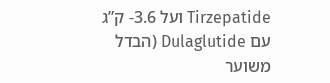Tirzepatide ועל 3.6- ק”ג עם Dulaglutide (הבדל משוער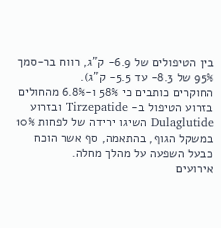בין הטיפולים של 6.9- ק”ג, רווח בר-סמך 95% של 8.3- עד 5.5- ק”ג).
החוקרים כותבים כי 58% ו-6.8% מהחולים בזרוע הטיפול ב- Tirzepatide ובזרוע Dulaglutide השיגו ירידה של לפחות 10% במשקל הגוף, בהתאמה, סף אשר הוכח כבעל השפעה על מהלך מחלה.
אירועים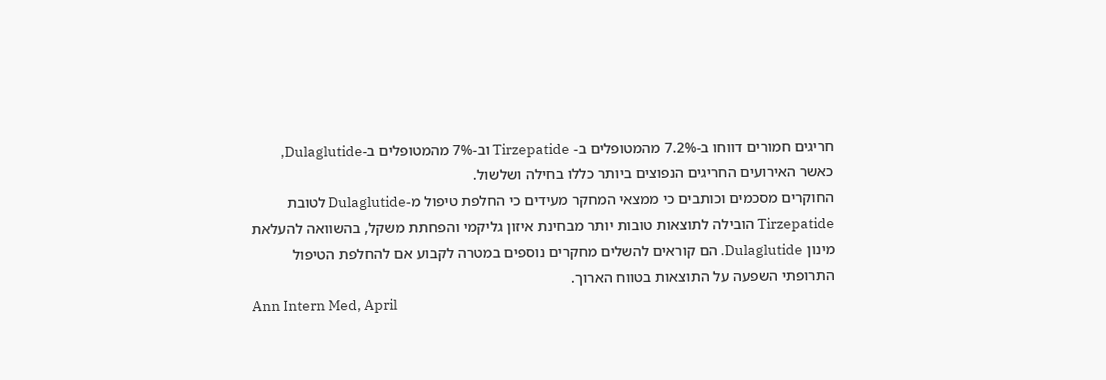חריגים חמורים דווחו ב-7.2% מהמטופלים ב- Tirzepatide וב-7% מהמטופלים ב-Dulaglutide, כאשר האירועים החריגים הנפוצים ביותר כללו בחילה ושלשול.
החוקרים מסכמים וכותבים כי ממצאי המחקר מעידים כי החלפת טיפול מ-Dulaglutide לטובת Tirzepatide הובילה לתוצאות טובות יותר מבחינת איזון גליקמי והפחתת משקל, בהשוואה להעלאת מינון Dulaglutide. הם קוראים להשלים מחקרים נוספים במטרה לקבוע אם להחלפת הטיפול התרופתי השפעה על התוצאות בטווח הארוך.
Ann Intern Med, April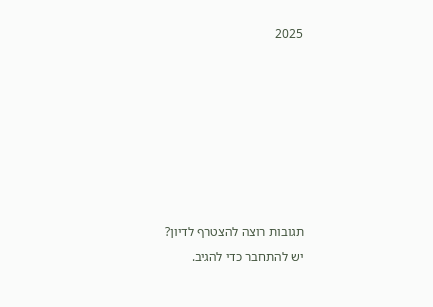2025







תגובות רוצה להצטרף לדיון?
יש להתחבר כדי להגיב.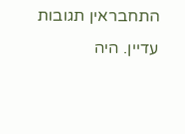התחבראין תגובות עדיין. היה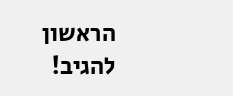הראשון להגיב!